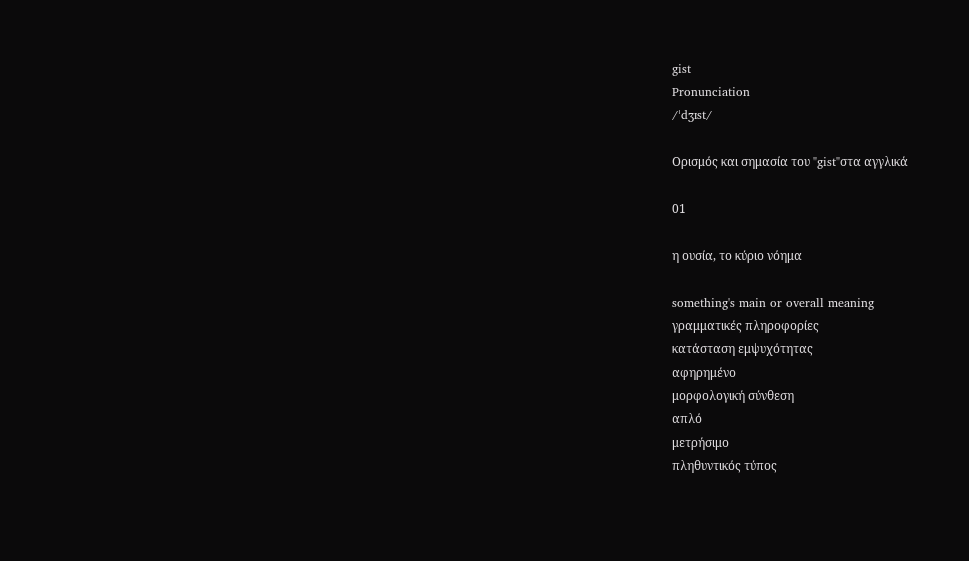gist
Pronunciation
/ˈdʒɪst/

Ορισμός και σημασία του "gist"στα αγγλικά

01

η ουσία, το κύριο νόημα

something's main or overall meaning
γραμματικές πληροφορίες
κατάσταση εμψυχότητας
αφηρημένο
μορφολογική σύνθεση
απλό
μετρήσιμο
πληθυντικός τύπος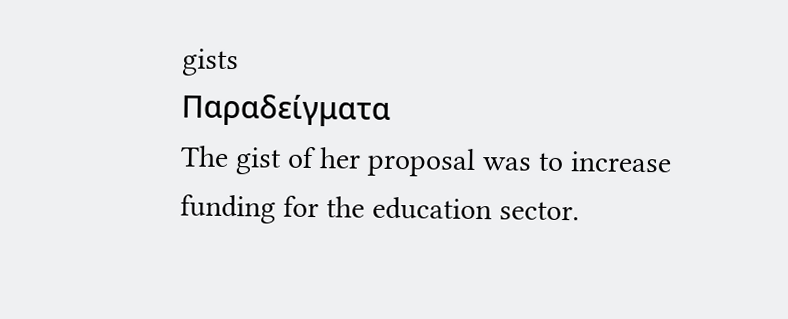gists
Παραδείγματα
The gist of her proposal was to increase funding for the education sector.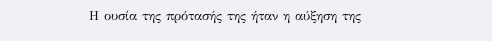Η ουσία της πρότασής της ήταν η αύξηση της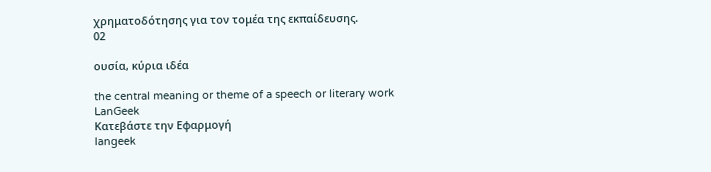χρηματοδότησης για τον τομέα της εκπαίδευσης.
02

ουσία, κύρια ιδέα

the central meaning or theme of a speech or literary work
LanGeek
Κατεβάστε την Εφαρμογή
langeek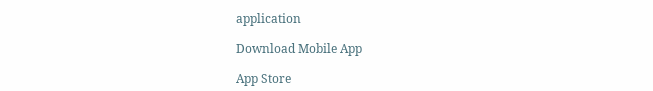application

Download Mobile App

App Store